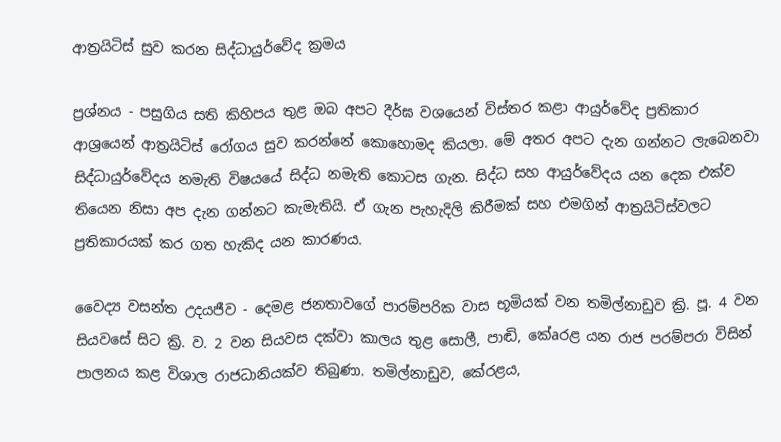ආත්‍රයිටිස්‌ සුව කරන සිද්ධායුර්වේද ක්‍රමය

ප්‍රශ්නය - පසුගිය සති කිහිපය තුළ ඔබ අපට දීර්ඝ වශයෙන් විස්‌තර කළා ආයුර්වේද ප්‍රතිකාර ආශ්‍රයෙන් ආත්‍රයිටිස්‌ රෝගය සුව කරන්නේ කොහොමද කියලා. මේ අතර අපට දැන ගන්නට ලැබෙනවා සිද්ධායුර්වේදය නමැති විෂයයේ සිද්ධ නමැති කොටස ගැන. සිද්ධ සහ ආයුර්වේදය යන දෙක එක්‌ව තියෙන නිසා අප දැන ගන්නට කැමැතියි. ඒ ගැන පැහැදිලි කිරීමක්‌ සහ එමගින් ආත්‍රයිටිස්‌වලට ප්‍රතිකාරයක්‌ කර ගත හැකිද යන කාරණය.

වෛද්‍ය වසන්ත උදයජීව - දෙමළ ජනතාවගේ පාරම්පරික වාස භූමියක්‌ වන තමිල්නාඩුව ක්‍රි. පූ. 4 වන සියවසේ සිට ක්‍රි. ව. 2 වන සියවස දක්‌වා කාලය තුළ සොලී, පාඬි, කේaරළ යන රාජ පරම්පරා විසින් පාලනය කළ විශාල රාජධානියක්‌ව තිබුණා. තමිල්නාඩුව, කේරළය,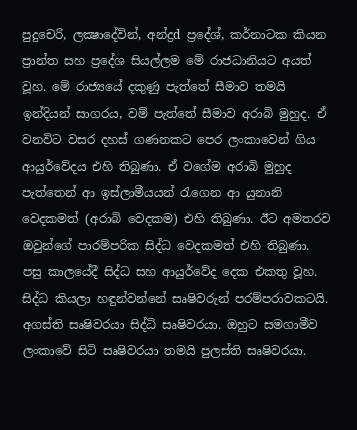පුදුචෙරි, ලක්‍ෂාදේවින්, අන්ද්‍රd ප්‍රදේශ්, කර්නාටක කියන ප්‍රාන්ත සහ ප්‍රදේශ සියල්ලම මේ රාජධානියට අයත් වූහ. මේ රාජ්‍යයේ දකුණු පැත්තේ සීමාව තමයි ඉන්දියන් සාගරය, වම් පැත්තේ සීමාව අරාබි මුහුද. ඒ වනවිට වසර දහස්‌ ගණනකට පෙර ලංකාවෙන් ගිය ආයුර්වේදය එහි තිබුණා. ඒ වගේම අරාබි මුහුද පැත්තෙන් ආ ඉස්‌ලාමීයයන් රැගෙන ආ යුනානි වෙදකමත් (අරාබි වෙදකම) එහි තිබුණා. ඊට අමතරව ඔවුන්ගේ පාරම්පරික සිද්ධ වෙදකමත් එහි තිබුණා. පසු කාලයේදී සිද්ධ සහ ආයුර්වේද දෙක එකතු වූහ. සිද්ධ කියලා හඳුන්වන්නේ සෘෂිවරුන් පරම්පරාවකටයි. අගස්‌ති සෘෂිවරයා සිද්ධි සෘෂිවරයා. ඔහුට සමගාමීව ලංකාවේ සිටි සෘෂිවරයා තමයි පුලස්‌ති සෘෂිවරයා.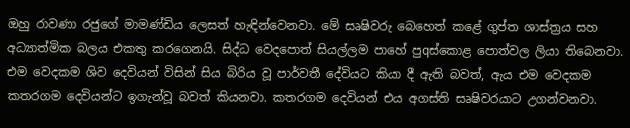ඔහු රාවණා රජුගේ මාමණ්‌ඩිය ලෙසත් හැඳින්වෙනවා. මේ සෘෂිවරු බෙහෙත් කළේ ගුප්ත ශාස්‌ත්‍රය සහ අධ්‍යාත්මික බලය එකතු කරගෙනයි. සිද්ධ වෙදපොත් සියල්ලම පාහේ පුqස්‌කොළ පොත්වල ලියා තිබෙනවා. එම වෙදකම ශිව දෙවියන් විසින් සිය බිරිය වූ පාර්වතී දේවියට කියා දී ඇති බවත්, ඇය එම වෙදකම කතරගම දෙවියන්ට ඉගැන්වූ බවත් කියනවා. කතරගම දෙවියන් එය අගස්‌ති සෘෂිවරයාට උගන්වනවා.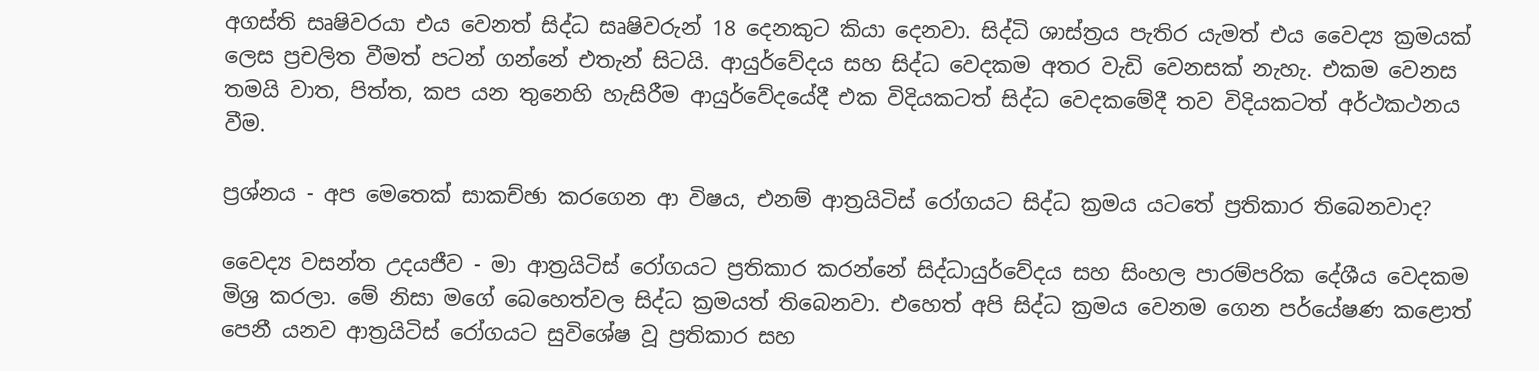අගස්‌ති සෘෂිවරයා එය වෙනත් සිද්ධ සෘෂිවරුන් 18 දෙනකුට කියා දෙනවා. සිද්ධි ශාස්‌ත්‍රය පැතිර යැමත් එය වෛද්‍ය ක්‍රමයක්‌ ලෙස ප්‍රචලිත වීමත් පටන් ගන්නේ එතැන් සිටයි. ආයුර්වේදය සහ සිද්ධ වෙදකම අතර වැඩි වෙනසක්‌ නැහැ. එකම වෙනස තමයි වාත, පිත්ත, කප යන තුනෙහි හැසිරීම ආයුර්වේදයේදී එක විදියකටත් සිද්ධ වෙදකමේදී තව විදියකටත් අර්ථකථනය වීම.

ප්‍රශ්නය - අප මෙතෙක්‌ සාකච්ඡා කරගෙන ආ විෂය, එනම් ආත්‍රයිටිස්‌ රෝගයට සිද්ධ ක්‍රමය යටතේ ප්‍රතිකාර තිබෙනවාද?

වෛද්‍ය වසන්ත උදයජීව - මා ආත්‍රයිටිස්‌ රෝගයට ප්‍රතිකාර කරන්නේ සිද්ධායුර්වේදය සහ සිංහල පාරම්පරික දේශීය වෙදකම මිශ්‍ර කරලා. මේ නිසා මගේ බෙහෙත්වල සිද්ධ ක්‍රමයත් තිබෙනවා. එහෙත් අපි සිද්ධ ක්‍රමය වෙනම ගෙන පර්යේෂණ කළොත් පෙනී යනව ආත්‍රයිටිස්‌ රෝගයට සුවිශේෂ වූ ප්‍රතිකාර සහ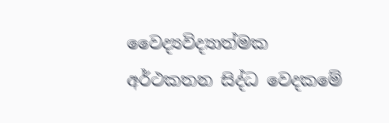වෛද්‍යවිද්‍යාත්මක අර්ථකතන සිද්ධ වෙදකමේ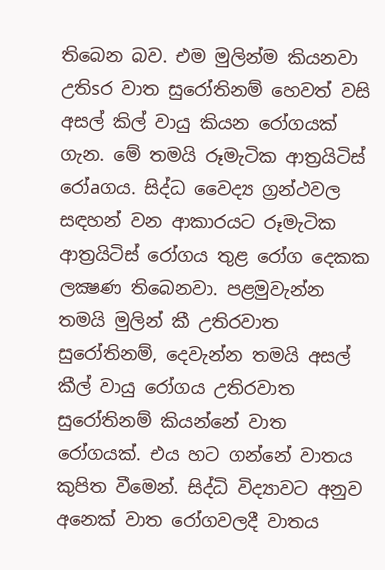තිබෙන බව. එම මුලින්ම කියනවා උතිsර වාත සුරෝතිනම් හෙවත් වසි අසල් කිල් වායු කියන රෝගයක්‌ ගැන. මේ තමයි රූමැටික ආත්‍රයිටිස්‌ රෝaගය. සිද්ධ වෛද්‍ය ග්‍රන්ථවල සඳහන් වන ආකාරයට රූමැටික ආත්‍රයිටිස්‌ රෝගය තුළ රෝග දෙකක ලක්‍ෂණ තිබෙනවා. පළමුවැන්න තමයි මුලින් කී උතිරවාත සුරෝතිනම්, දෙවැන්න තමයි අසල් කීල් වායු රෝගය උතිරවාත සුරෝතිනම් කියන්නේ වාත රෝගයක්‌. එය හට ගන්නේ වාතය කුපිත වීමෙන්. සිද්ධි විද්‍යාවට අනුව අනෙක්‌ වාත රෝගවලදී වාතය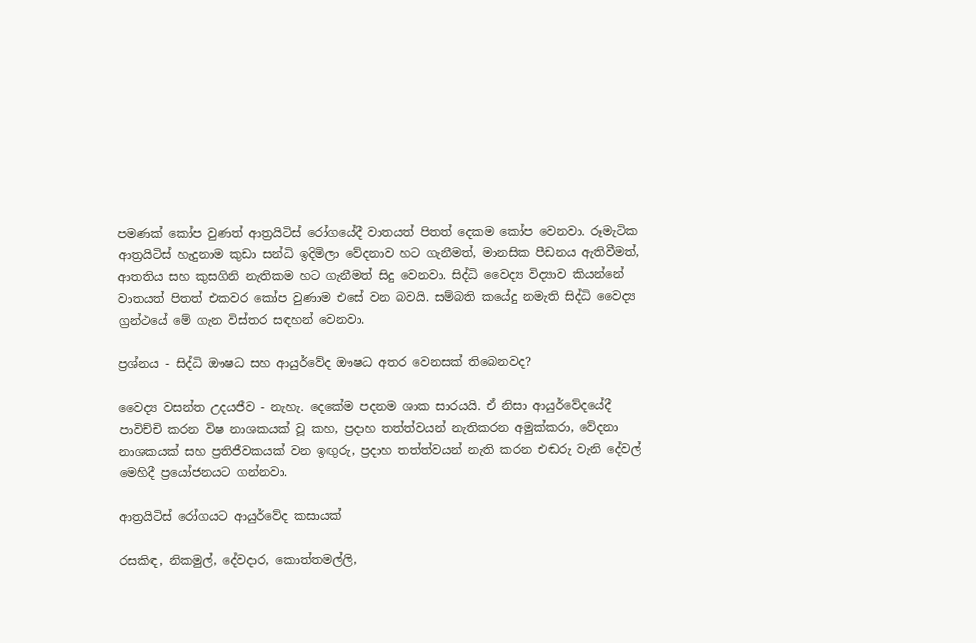පමණක්‌ කෝප වුණත් ආත්‍රයිටිස්‌ රෝගයේදී වාතයත් පිතත් දෙකම කෝප වෙනවා. රූමැටික ආත්‍රයිටිස්‌ හැදුනාම කුඩා සන්ධි ඉදිමිලා වේදනාව හට ගැනීමත්, මානසික පීඩනය ඇතිවීමත්, ආතතිය සහ කුසගිනි නැතිකම හට ගැනීමත් සිදු වෙනවා. සිද්ධි වෛද්‍ය විද්‍යාව කියන්නේ වාතයත් පිතත් එකවර කෝප වුණාම එසේ වන බවයි. සම්බති කයේදු නමැති සිද්ධි වෛද්‍ය ග්‍රන්ථයේ මේ ගැන විස්‌තර සඳහන් වෙනවා.

ප්‍රශ්නය - සිද්ධි ඖෂධ සහ ආයුර්වේද ඖෂධ අතර වෙනසක්‌ තිබෙනවද?

වෛද්‍ය වසන්ත උදයජීව - නැහැ. දෙකේම පදනම ශාක සාරයයි. ඒ නිසා ආයුර්වේදයේදී පාවිච්චි කරන විෂ නාශකයක්‌ වූ කහ, ප්‍රදාහ තත්ත්වයන් නැතිකරන අමුක්‌කරා, වේදනා නාශකයක්‌ සහ ප්‍රතිජීවකයක්‌ වන ඉඟුරු, ප්‍රදාහ තත්ත්වයන් නැති කරන එඬරු වැනි දේවල් මෙහිදී ප්‍රයෝජනයට ගන්නවා.

ආත්‍රයිටිස්‌ රෝගයට ආයුර්වේද කසායක්‌

රසකිඳ, නිකමුල්, දේවදාර, කොත්තමල්ලි,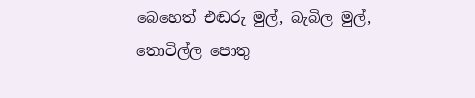බෙහෙත් එඬරු මුල්, බැබිල මුල්, තොටිල්ල පොතු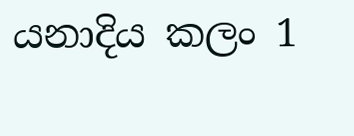යනාදිය කලං 1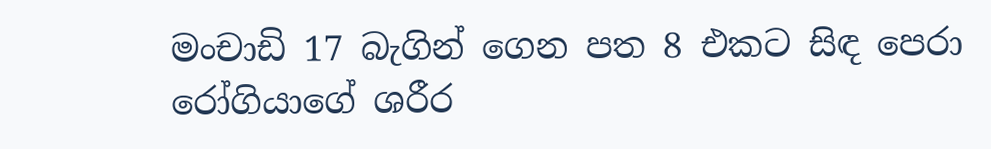මංචාඩි 17 බැගින් ගෙන පත 8 එකට සිඳ පෙරා රෝගියාගේ ශරීර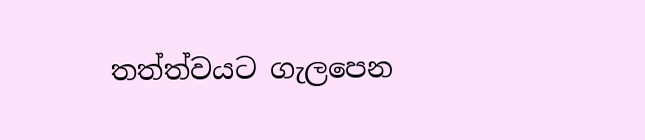තත්ත්වයට ගැලපෙන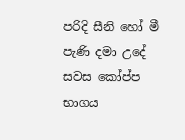පරිදි සීනි හෝ මී පැණි දමා උදේ සවස කෝප්ප භාගය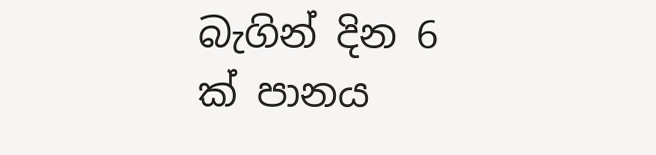බැගින් දින 6 ක්‌ පානය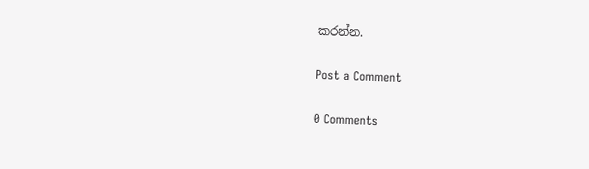කරන්න.

Post a Comment

0 Comments